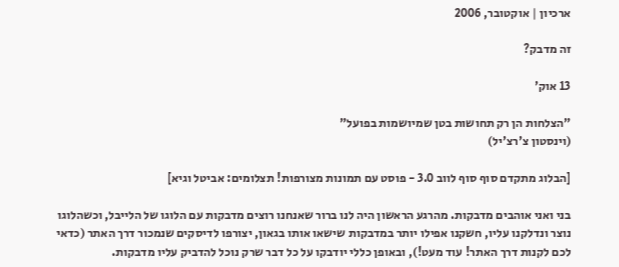ארכיון | אוקטובר, 2006

זה מדבק?

13 אוק'

"הצלחות הן רק תחושות בטן שמיושמות בפועל"
(וינסטון צ'רצ'יל)

[הבלוג מתקדם סוף סוף לווב 3.0 - פוסט עם תמונות מצורפות! תצלומים: אביטל וגיא]

בני ואני אוהבים מדבקות. מהרגע הראשון היה לנו ברור שאנחנו רוצים מדבקות עם הלוגו של הלייבל, וכשהלוגו נוצר ונדלקנו עליו, חשקנו אפילו יותר במדבקות שישאו אותו בגאון, יצורפו לדיסקים שנמכור דרך האתר (כדאי לכם לקנות דרך האתר! עוד מעט!), ובאופן כללי יודבקו על כל דבר שרק נוכל להדביק עליו מדבקות.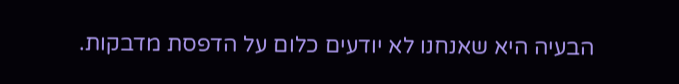הבעיה היא שאנחנו לא יודעים כלום על הדפסת מדבקות.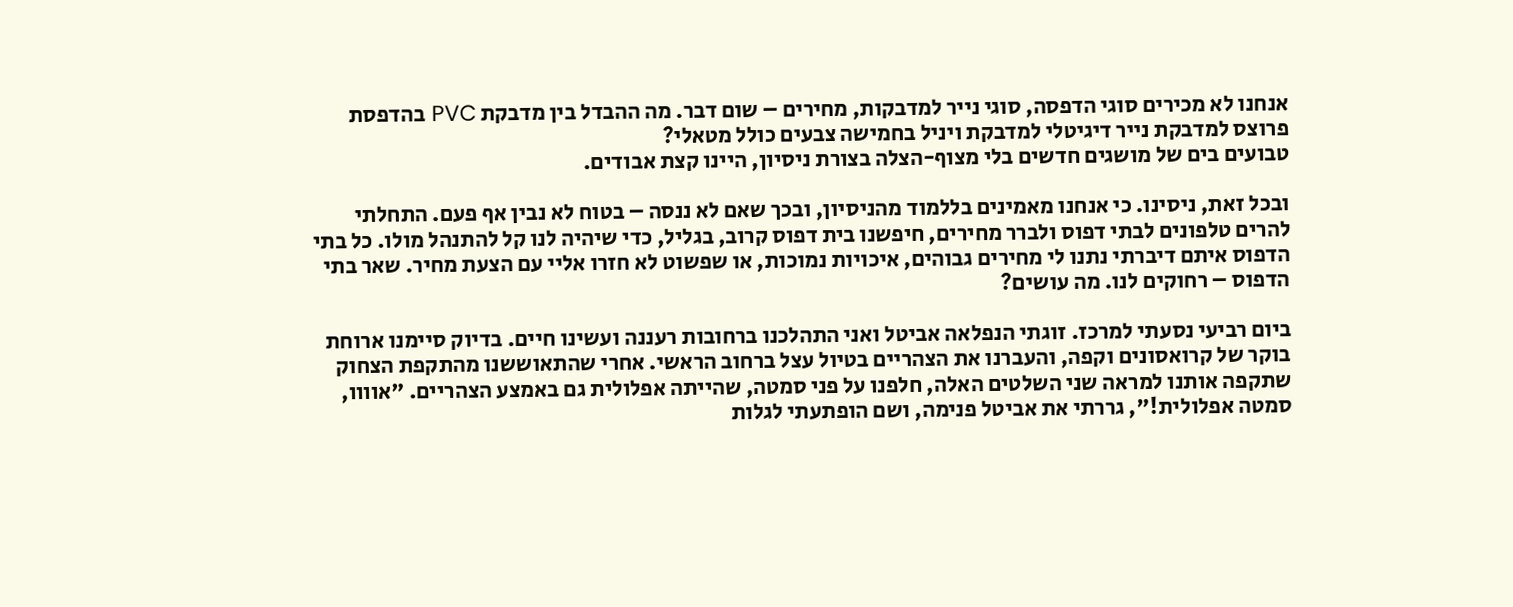אנחנו לא מכירים סוגי הדפסה, סוגי נייר למדבקות, מחירים – שום דבר. מה ההבדל בין מדבקת PVC בהדפסת פרוצס למדבקת נייר דיגיטלי למדבקת ויניל בחמישה צבעים כולל מטאלי?
טבועים בים של מושגים חדשים בלי מצוף-הצלה בצורת ניסיון, היינו קצת אבודים.

ובכל זאת, ניסינו. כי אנחנו מאמינים בללמוד מהניסיון, ובכך שאם לא ננסה – בטוח לא נבין אף פעם. התחלתי להרים טלפונים לבתי דפוס ולברר מחירים, חיפשנו בית דפוס קרוב, בגליל, כדי שיהיה לנו קל להתנהל מולו. כל בתי הדפוס איתם דיברתי נתנו לי מחירים גבוהים, איכויות נמוכות, או שפשוט לא חזרו אליי עם הצעת מחיר. שאר בתי הדפוס – רחוקים לנו. מה עושים?

ביום רביעי נסעתי למרכז. זוגתי הנפלאה אביטל ואני התהלכנו ברחובות רעננה ועשינו חיים. בדיוק סיימנו ארוחת בוקר של קרואסונים וקפה, והעברנו את הצהריים בטיול עצל ברחוב הראשי. אחרי שהתאוששנו מהתקפת הצחוק שתקפה אותנו למראה שני השלטים האלה, חלפנו על פני סמטה, שהייתה אפלולית גם באמצע הצהריים. "אוווו, סמטה אפלולית!", גררתי את אביטל פנימה, ושם הופתעתי לגלות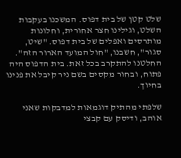שלט קטן של בית דפוס. המשכנו בעקבות השלט, וגילינו חצר אחורית, וחלונות מותרסים ואפלים של בית דפוס. "שיט, סגור", חשבנו, "חול המועד הארור הזה". החלטנו להתקרב בכל זאת. בית הדפוס היה פתוח, ובחור מקסים בשם ניר קיבל את פנינו בחיוך.

שלפתי מהתיק דוגמאות למדבקות שאני אוהב, ודיסק עם קבצי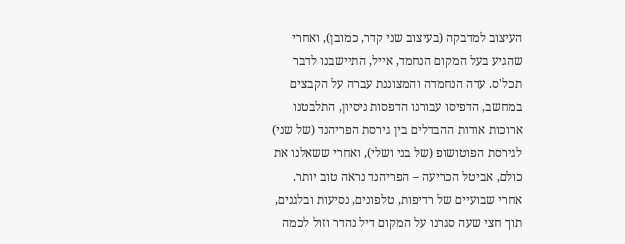העיצוב למדבקה (בעיצוב שני קדר, כמובן), ואחרי שהגיע בעל המקום הנחמד, אייל, התיישבנו לדבר תכל'ס. עדה הנחמדה והמצוננת עברה על הקבצים במחשב, הדפיסו עבורנו הדפסות ניסיון, התלבטנו ארוכות אודות ההבדלים בין גירסת הפריהנד (של שני) לגירסת הפוטושופ (של בני ושלי), ואחרי ששאלנו את כולם, אביטל הכריעה – הפריהנד נראה טוב יותר.
אחרי שבועיים של רדיפות, טלפונים, נסיעות ובלגנים, תוך חצי שעה סגרנו על המקום דיל נהדר וזול לכמה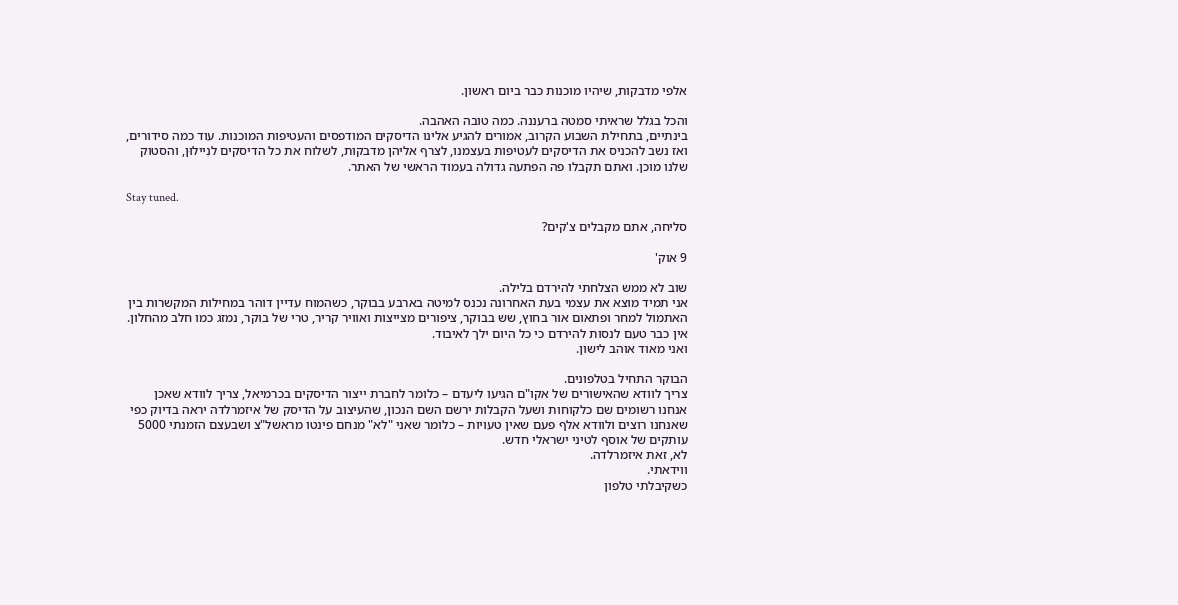אלפי מדבקות, שיהיו מוכנות כבר ביום ראשון.

והכל בגלל שראיתי סמטה ברעננה. כמה טובה האהבה.
בינתיים, בתחילת השבוע הקרוב, אמורים להגיע אלינו הדיסקים המודפסים והעטיפות המוכנות. עוד כמה סידורים, ואז נשב להכניס את הדיסקים לעטיפות בעצמנו, לצרף אליהן מדבקות, לשלוח את כל הדיסקים לנִיילוּן, והסטוק שלנו מוכן. ואתם תקבלו פה הפתעה גדולה בעמוד הראשי של האתר.

Stay tuned.

סליחה, אתם מקבלים צ'קים?

9 אוק'

שוב לא ממש הצלחתי להירדם בלילה.
אני תמיד מוצא את עצמי בעת האחרונה נכנס למיטה בארבע בבוקר, כשהמוח עדיין דוהר במחילות המקשרות בין האתמול למחר ופתאום אור בחוץ, שש בבוקר, ציפורים מצייצות ואוויר קריר, טרי של בוקר, נמזג כמו חלב מהחלון.
אין כבר טעם לנסות להירדם כי כל היום ילך לאיבוד.
ואני מאוד אוהב לישון.

הבוקר התחיל בטלפונים.
צריך לוודא שהאישורים של אקו"ם הגיעו ליעדם – כלומר לחברת ייצור הדיסקים בכרמיאל, צריך לוודא שאכן אנחנו רשומים שם כלקוחות ושעל הקבלות ירשם השם הנכון, שהעיצוב על הדיסק של איזמרלדה יראה בדיוק כפי שאנחנו רוצים ולוודא אלף פעם שאין טעויות – כלומר שאני "לא" מנחם פינטו מראשל"צ ושבעצם הזמנתי 5000 עותקים של אוסף לטיני ישראלי חדש.
לא, זאת איזמרלדה.
ווידאתי.
כשקיבלתי טלפון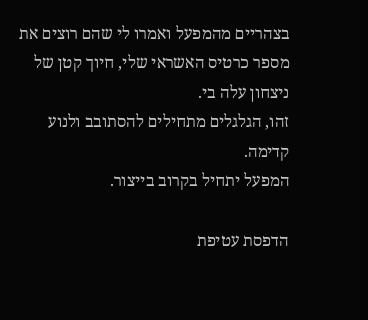בצהריים מהמפעל ואמרו לי שהם רוצים את מספר כרטיס האשראי שלי, חיוך קטן של ניצחון עלה בי.
זהו, הגלגלים מתחילים להסתובב ולנוע קדימה.
המפעל יתחיל בקרוב בייצור.

הדפסת עטיפת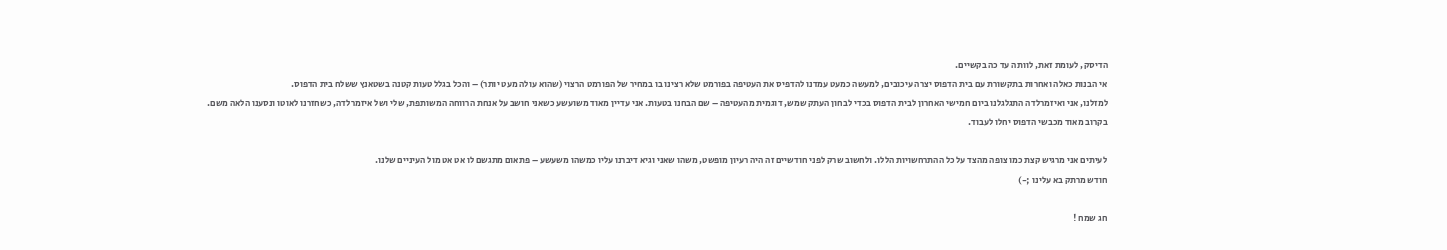הדיסק, לעומת זאת, לוותה עד כה בקשיים.
אי הבנות כאלה ואחרות בתקשורת עם בית הדפוס יצרה עיכובים, למעשה כמעט עמדנו להדפיס את העטיפה בפורמט שלא רצינו בו במחיר של הפורמט הרצוי (שהוא עולה מעט יותר) – והכל בגלל טעות קטנה בשטאנץ ששלח בית הדפוס.
למזלנו, אני ואיזמרלדה התגלגלנו ביום חמישי האחרון לבית הדפוס בכדי לבחון העתק שמש, דוגמית מהעטיפה – שם הבחנו בטעות. אני עדיין מאוד משועשע כשאני חושב על אנחת הרווחה המשותפת, שלי ושל איזמרלדה, כשחזרנו לאוטו ונסענו הלאה משם.
בקרוב מאוד מכבשי הדפוס יחלו לעבוד.

לעיתים אני מרגיש קצת כמו צופה מהצד על כל ההתרחשויות הללו. ולחשוב שרק לפני חודשיים זה היה רעיון מופשט, משהו שאני וגיא דיברנו עליו כמשהו משעשע – פתאום מתגשם לו אט אט מול העיניים שלנו.
חודש מרתק בא עלינו ;-)

חג שמח !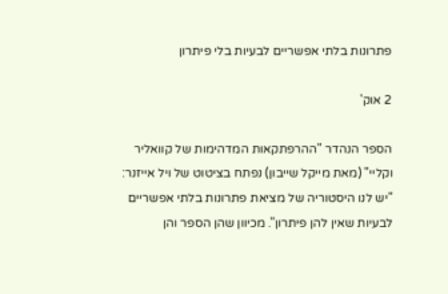פתרונות בלתי אפשריים לבעיות בלי פיתרון

2 אוק'

הספר הנהדר "ההרפתקאות המדהימות של קוואליר וקליי" (מאת מייקל שייבון) נפתח בציטוט של ויל אייזנר: "יש לנו היסטוריה של מציאת פתרונות בלתי אפשריים לבעיות שאין להן פיתרון". מכיוון שהן הספר והן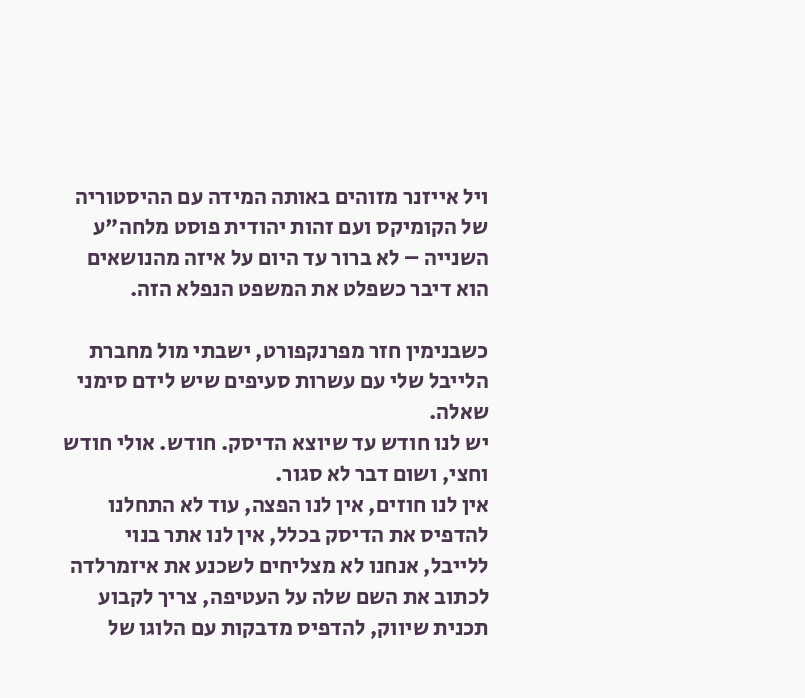ויל אייזנר מזוהים באותה המידה עם ההיסטוריה של הקומיקס ועם זהות יהודית פוסט מלחה"ע השנייה – לא ברור עד היום על איזה מהנושאים הוא דיבר כשפלט את המשפט הנפלא הזה.

כשבנימין חזר מפרנקפורט, ישבתי מול מחברת הלייבל שלי עם עשרות סעיפים שיש לידם סימני שאלה.
יש לנו חודש עד שיוצא הדיסק. חודש. אולי חודש וחצי, ושום דבר לא סגור.
אין לנו חוזים, אין לנו הפצה, עוד לא התחלנו להדפיס את הדיסק בכלל, אין לנו אתר בנוי ללייבל, אנחנו לא מצליחים לשכנע את איזמרלדה לכתוב את השם שלה על העטיפה, צריך לקבוע תכנית שיווק, להדפיס מדבקות עם הלוגו של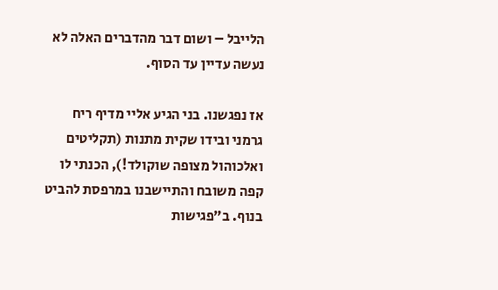הלייבל – ושום דבר מהדברים האלה לא נעשה עדיין עד הסוף.

אז נפגשנו. בני הגיע אליי מדיף ריח גרמני ובידו שקית מתנות (תקליטים ואלכוהול מצופה שוקולד!), הכנתי לו קפה משובח והתיישבנו במרפסת להביט בנוף. ב"פגישות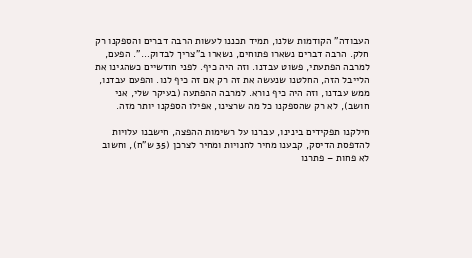העבודה" הקודמות שלנו, תמיד תכננו לעשות הרבה דברים והספקנו רק חלק. הרבה דברים נשארו פתוחים, נשארו ב"צריך לבדוק…". הפעם, למרבה הפתעתי, פשוט עבדנו. וזה היה כיף. לפני חודשיים כשהגינו את הלייבל הזה, החלטנו שנעשה את זה רק אם זה כיף לנו. והפעם עבדנו, ממש עבדנו, וזה היה כיף נורא. למרבה ההפתעה (בעיקר שלי, אני חושב), לא רק שהספקנו כל מה שרצינו, אפילו הספקנו יותר מזה.

חילקנו תפקידים בינינו, עברנו על רשימות ההפצה, חישבנו עלויות להדפסת הדיסק, קבענו מחיר לחנויות ומחיר לצרכן (35 ש"ח), וחשוב לא פחות – פתרנו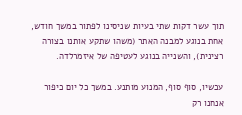תוך עשר דקות שתי בעיות שניסינו לפתור במשך חודש, אחת בנוגע למבנה האתר (משהו שתקע אותנו בצורה רצינית), והשנייה בנוגע לעטיפה של איזמרלדה.

עכשיו, סוף סוף, המנוע מותנע. במשך כל יום כיפור אנחנו רק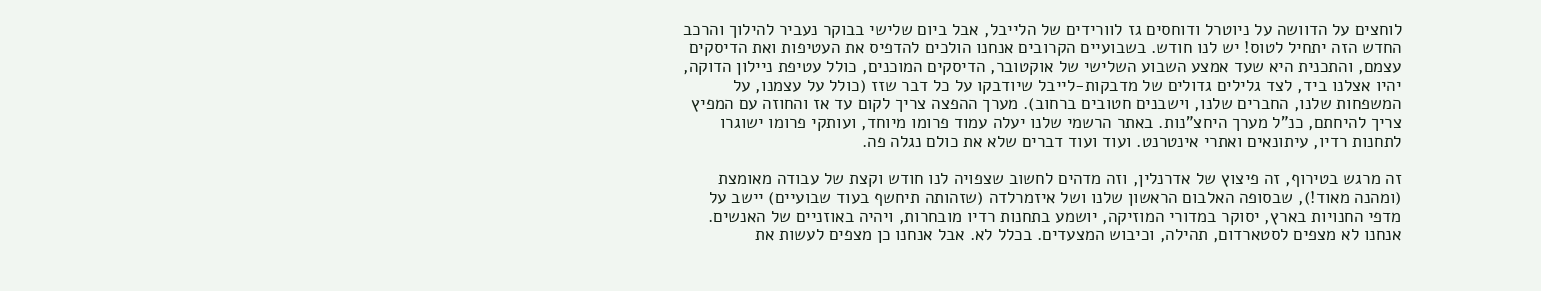לוחצים על הדוושה על ניוטרל ודוחסים גז לוורידים של הלייבל, אבל ביום שלישי בבוקר נעביר להילוך והרכב החדש הזה יתחיל לטוס! יש לנו חודש. בשבועיים הקרובים אנחנו הולכים להדפיס את העטיפות ואת הדיסקים עצמם, והתכנית היא שעד אמצע השבוע השלישי של אוקטובר, הדיסקים המוכנים, כולל עטיפת ניילון הדוקה, יהיו אצלנו ביד, לצד גלילים גדולים של מדבקות-לייבל שיודבקו על כל דבר שזז (כולל על עצמנו, על המשפחות שלנו, החברים שלנו, וישבנים חטובים ברחוב). מערך ההפצה צריך לקום עד אז והחוזה עם המפיץ צריך להיחתם, כנ"ל מערך היחצ"נות. באתר הרשמי שלנו יעלה עמוד פרומו מיוחד, ועותקי פרומו ישוגרו לתחנות רדיו, עיתונאים ואתרי אינטרנט. ועוד ועוד דברים שלא את כולם נגלה פה.

זה מרגש בטירוף, זה פיצוץ של אדרנלין, וזה מדהים לחשוב שצפויה לנו חודש וקצת של עבודה מאומצת (ומהנה מאוד!), שבסופה האלבום הראשון שלנו ושל איזמרלדה (שזהותה תיחשף בעוד שבועיים) יישב על מדפי החנויות בארץ, יסוקר במדורי המוזיקה, יושמע בתחנות רדיו מובחרות, ויהיה באוזניים של האנשים. אנחנו לא מצפים לסטארדום, תהילה, וכיבוש המצעדים. בכלל לא. אבל אנחנו כן מצפים לעשות את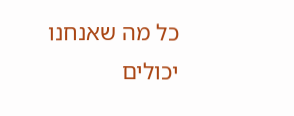כל מה שאנחנו יכולים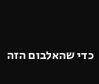כדי שהאלבום הזה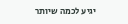יגיע לכמה שיותר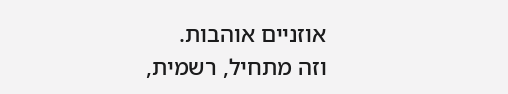אוזניים אוהבות.
וזה מתחיל, רשמית,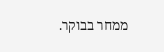ממחר בבוקר.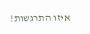איזו התרגשות!